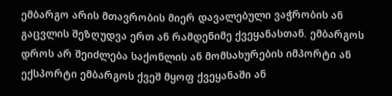ემბარგო არის მთავრობის მიერ დავალებული ვაჭრობის ან გაცვლის შეზღუდვა ერთ ან რამდენიმე ქვეყანასთან. ემბარგოს დროს არ შეიძლება საქონლის ან მომსახურების იმპორტი ან ექსპორტი ემბარგოს ქვეშ მყოფ ქვეყანაში ან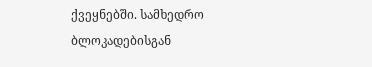ქვეყნებში. სამხედრო ბლოკადებისგან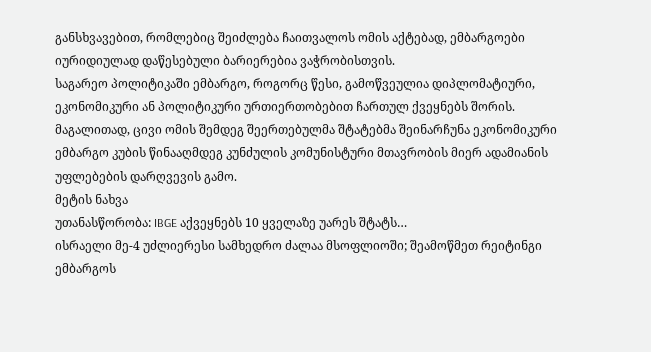განსხვავებით, რომლებიც შეიძლება ჩაითვალოს ომის აქტებად, ემბარგოები იურიდიულად დაწესებული ბარიერებია ვაჭრობისთვის.
საგარეო პოლიტიკაში ემბარგო, როგორც წესი, გამოწვეულია დიპლომატიური, ეკონომიკური ან პოლიტიკური ურთიერთობებით ჩართულ ქვეყნებს შორის. მაგალითად, ცივი ომის შემდეგ შეერთებულმა შტატებმა შეინარჩუნა ეკონომიკური ემბარგო კუბის წინააღმდეგ კუნძულის კომუნისტური მთავრობის მიერ ადამიანის უფლებების დარღვევის გამო.
მეტის ნახვა
უთანასწორობა: IBGE აქვეყნებს 10 ყველაზე უარეს შტატს…
ისრაელი მე-4 უძლიერესი სამხედრო ძალაა მსოფლიოში; შეამოწმეთ რეიტინგი
ემბარგოს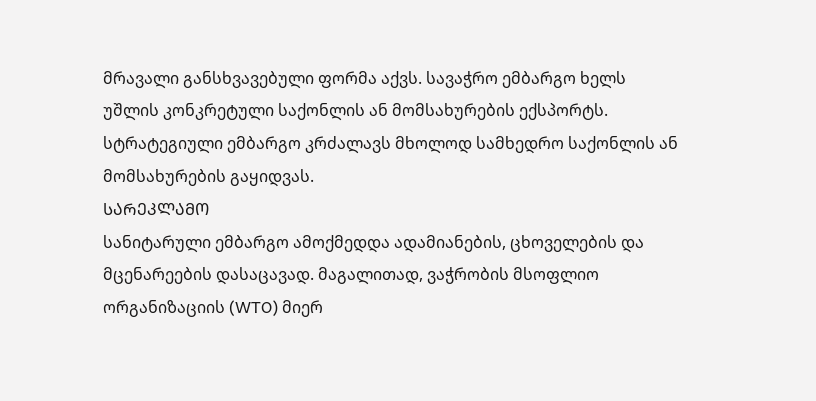მრავალი განსხვავებული ფორმა აქვს. სავაჭრო ემბარგო ხელს უშლის კონკრეტული საქონლის ან მომსახურების ექსპორტს. სტრატეგიული ემბარგო კრძალავს მხოლოდ სამხედრო საქონლის ან მომსახურების გაყიდვას.
ᲡᲐᲠᲔᲙᲚᲐᲛᲝ
სანიტარული ემბარგო ამოქმედდა ადამიანების, ცხოველების და მცენარეების დასაცავად. მაგალითად, ვაჭრობის მსოფლიო ორგანიზაციის (WTO) მიერ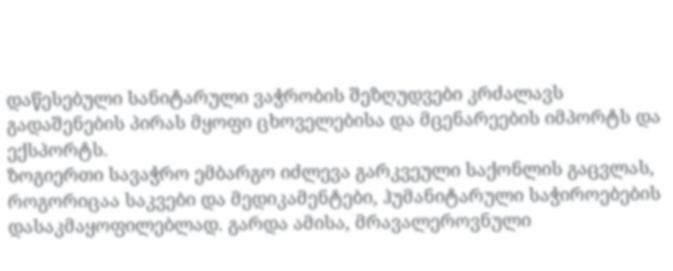დაწესებული სანიტარული ვაჭრობის შეზღუდვები კრძალავს გადაშენების პირას მყოფი ცხოველებისა და მცენარეების იმპორტს და ექსპორტს.
ზოგიერთი სავაჭრო ემბარგო იძლევა გარკვეული საქონლის გაცვლას, როგორიცაა საკვები და მედიკამენტები, ჰუმანიტარული საჭიროებების დასაკმაყოფილებლად. გარდა ამისა, მრავალეროვნული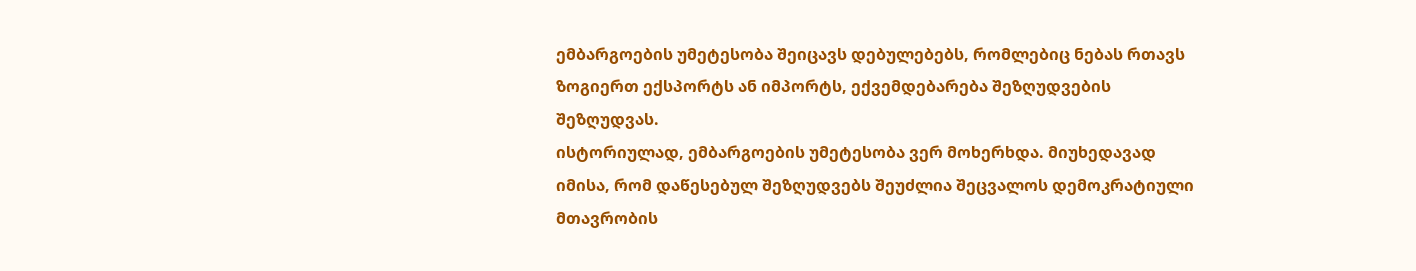ემბარგოების უმეტესობა შეიცავს დებულებებს, რომლებიც ნებას რთავს ზოგიერთ ექსპორტს ან იმპორტს, ექვემდებარება შეზღუდვების შეზღუდვას.
ისტორიულად, ემბარგოების უმეტესობა ვერ მოხერხდა. მიუხედავად იმისა, რომ დაწესებულ შეზღუდვებს შეუძლია შეცვალოს დემოკრატიული მთავრობის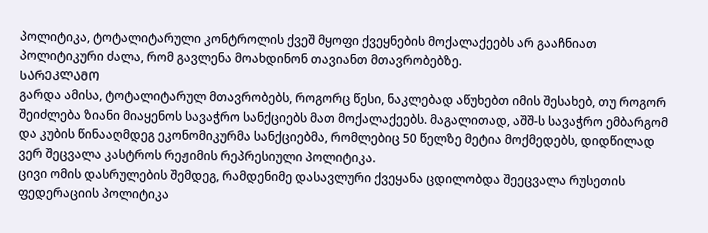პოლიტიკა, ტოტალიტარული კონტროლის ქვეშ მყოფი ქვეყნების მოქალაქეებს არ გააჩნიათ პოლიტიკური ძალა, რომ გავლენა მოახდინონ თავიანთ მთავრობებზე.
ᲡᲐᲠᲔᲙᲚᲐᲛᲝ
გარდა ამისა, ტოტალიტარულ მთავრობებს, როგორც წესი, ნაკლებად აწუხებთ იმის შესახებ, თუ როგორ შეიძლება ზიანი მიაყენოს სავაჭრო სანქციებს მათ მოქალაქეებს. მაგალითად, აშშ-ს სავაჭრო ემბარგომ და კუბის წინააღმდეგ ეკონომიკურმა სანქციებმა, რომლებიც 50 წელზე მეტია მოქმედებს, დიდწილად ვერ შეცვალა კასტროს რეჟიმის რეპრესიული პოლიტიკა.
ცივი ომის დასრულების შემდეგ, რამდენიმე დასავლური ქვეყანა ცდილობდა შეეცვალა რუსეთის ფედერაციის პოლიტიკა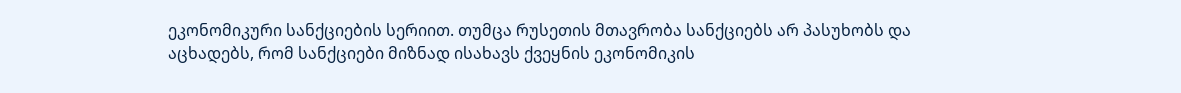ეკონომიკური სანქციების სერიით. თუმცა რუსეთის მთავრობა სანქციებს არ პასუხობს და აცხადებს, რომ სანქციები მიზნად ისახავს ქვეყნის ეკონომიკის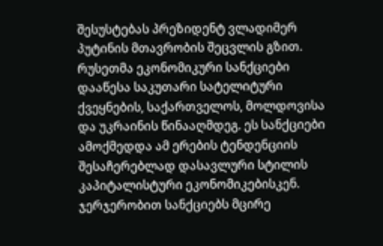შესუსტებას პრეზიდენტ ვლადიმერ პუტინის მთავრობის შეცვლის გზით.
რუსეთმა ეკონომიკური სანქციები დააწესა საკუთარი სატელიტური ქვეყნების, საქართველოს, მოლდოვისა და უკრაინის წინააღმდეგ. ეს სანქციები ამოქმედდა ამ ერების ტენდენციის შესაჩერებლად დასავლური სტილის კაპიტალისტური ეკონომიკებისკენ. ჯერჯერობით სანქციებს მცირე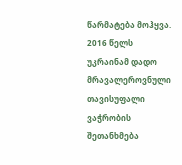წარმატება მოჰყვა. 2016 წელს უკრაინამ დადო მრავალეროვნული თავისუფალი ვაჭრობის შეთანხმება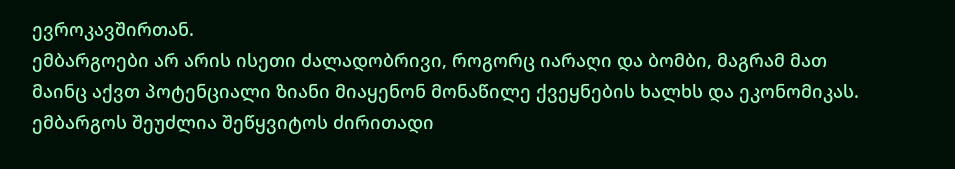ევროკავშირთან.
ემბარგოები არ არის ისეთი ძალადობრივი, როგორც იარაღი და ბომბი, მაგრამ მათ მაინც აქვთ პოტენციალი ზიანი მიაყენონ მონაწილე ქვეყნების ხალხს და ეკონომიკას.
ემბარგოს შეუძლია შეწყვიტოს ძირითადი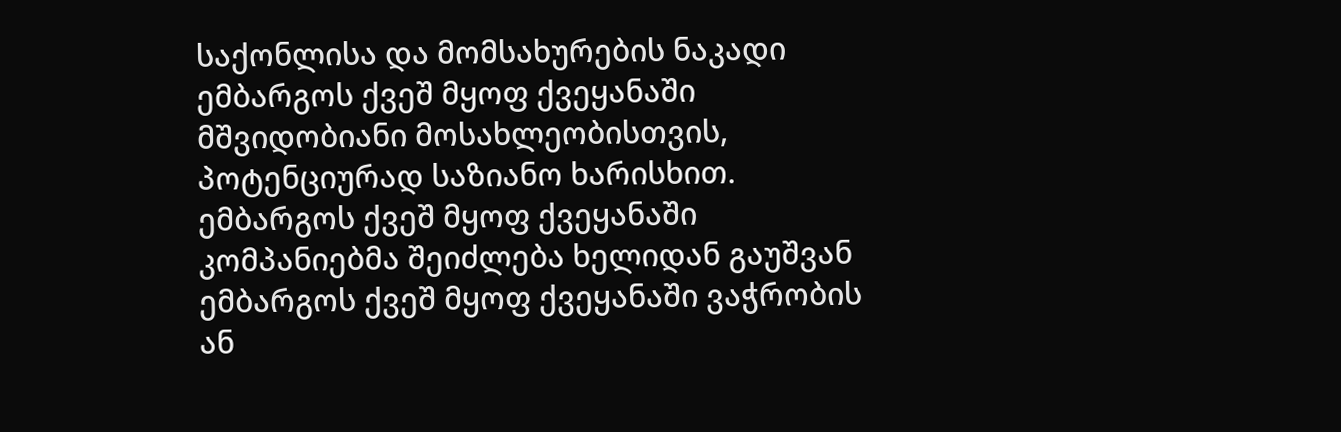საქონლისა და მომსახურების ნაკადი ემბარგოს ქვეშ მყოფ ქვეყანაში მშვიდობიანი მოსახლეობისთვის, პოტენციურად საზიანო ხარისხით. ემბარგოს ქვეშ მყოფ ქვეყანაში კომპანიებმა შეიძლება ხელიდან გაუშვან ემბარგოს ქვეშ მყოფ ქვეყანაში ვაჭრობის ან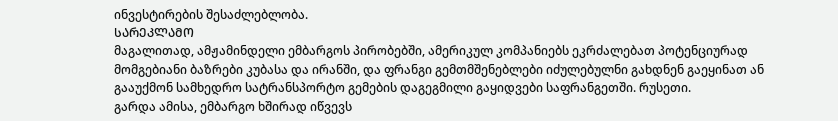ინვესტირების შესაძლებლობა.
ᲡᲐᲠᲔᲙᲚᲐᲛᲝ
მაგალითად, ამჟამინდელი ემბარგოს პირობებში, ამერიკულ კომპანიებს ეკრძალებათ პოტენციურად მომგებიანი ბაზრები კუბასა და ირანში, და ფრანგი გემთმშენებლები იძულებულნი გახდნენ გაეყინათ ან გააუქმონ სამხედრო სატრანსპორტო გემების დაგეგმილი გაყიდვები საფრანგეთში. რუსეთი.
გარდა ამისა, ემბარგო ხშირად იწვევს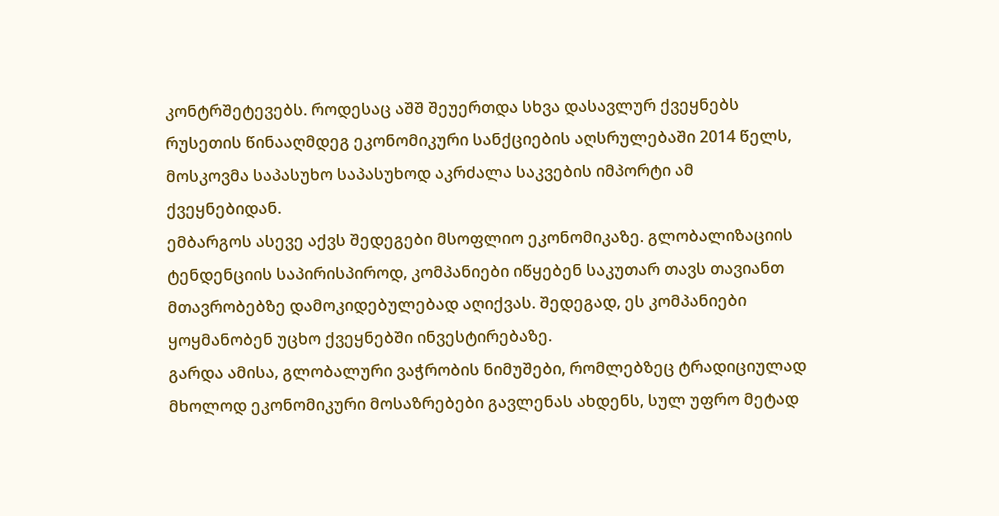კონტრშეტევებს. როდესაც აშშ შეუერთდა სხვა დასავლურ ქვეყნებს რუსეთის წინააღმდეგ ეკონომიკური სანქციების აღსრულებაში 2014 წელს, მოსკოვმა საპასუხო საპასუხოდ აკრძალა საკვების იმპორტი ამ ქვეყნებიდან.
ემბარგოს ასევე აქვს შედეგები მსოფლიო ეკონომიკაზე. გლობალიზაციის ტენდენციის საპირისპიროდ, კომპანიები იწყებენ საკუთარ თავს თავიანთ მთავრობებზე დამოკიდებულებად აღიქვას. შედეგად, ეს კომპანიები ყოყმანობენ უცხო ქვეყნებში ინვესტირებაზე.
გარდა ამისა, გლობალური ვაჭრობის ნიმუშები, რომლებზეც ტრადიციულად მხოლოდ ეკონომიკური მოსაზრებები გავლენას ახდენს, სულ უფრო მეტად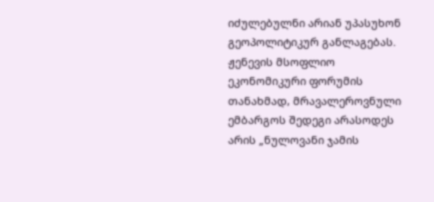იძულებულნი არიან უპასუხონ გეოპოლიტიკურ განლაგებას.
ჟენევის მსოფლიო ეკონომიკური ფორუმის თანახმად, მრავალეროვნული ემბარგოს შედეგი არასოდეს არის „ნულოვანი ჯამის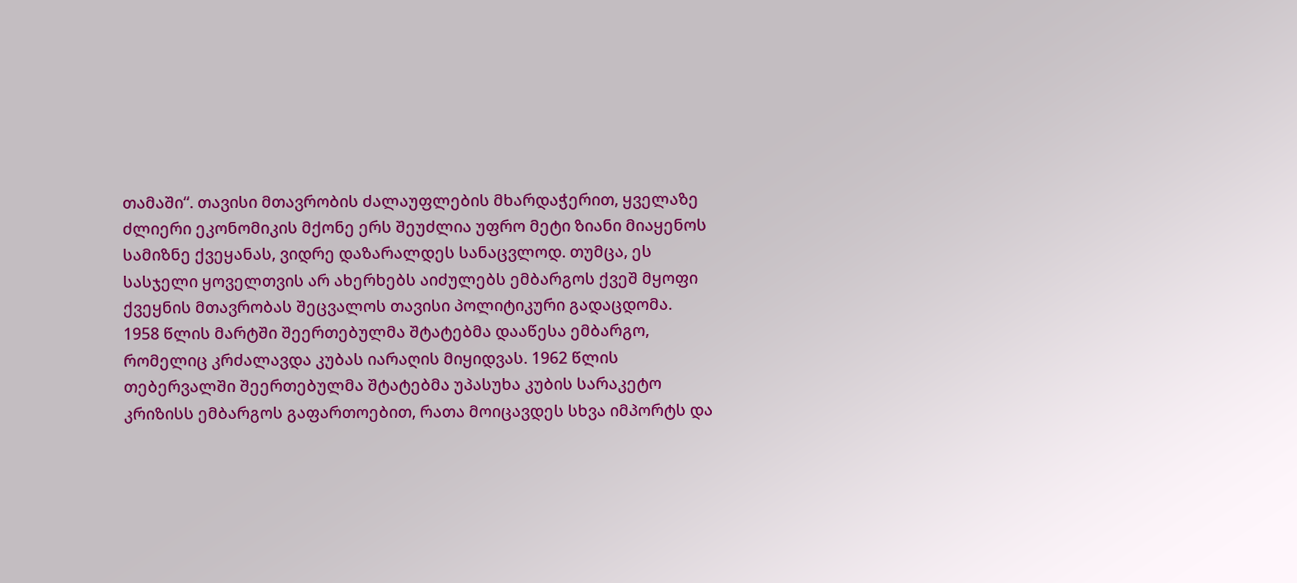თამაში“. თავისი მთავრობის ძალაუფლების მხარდაჭერით, ყველაზე ძლიერი ეკონომიკის მქონე ერს შეუძლია უფრო მეტი ზიანი მიაყენოს სამიზნე ქვეყანას, ვიდრე დაზარალდეს სანაცვლოდ. თუმცა, ეს სასჯელი ყოველთვის არ ახერხებს აიძულებს ემბარგოს ქვეშ მყოფი ქვეყნის მთავრობას შეცვალოს თავისი პოლიტიკური გადაცდომა.
1958 წლის მარტში შეერთებულმა შტატებმა დააწესა ემბარგო, რომელიც კრძალავდა კუბას იარაღის მიყიდვას. 1962 წლის თებერვალში შეერთებულმა შტატებმა უპასუხა კუბის სარაკეტო კრიზისს ემბარგოს გაფართოებით, რათა მოიცავდეს სხვა იმპორტს და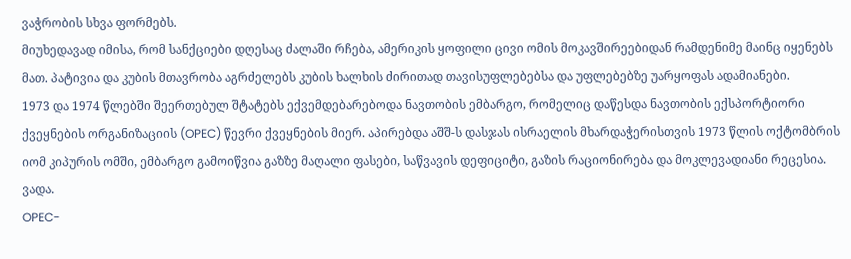ვაჭრობის სხვა ფორმებს.
მიუხედავად იმისა, რომ სანქციები დღესაც ძალაში რჩება, ამერიკის ყოფილი ცივი ომის მოკავშირეებიდან რამდენიმე მაინც იყენებს მათ. პატივია და კუბის მთავრობა აგრძელებს კუბის ხალხის ძირითად თავისუფლებებსა და უფლებებზე უარყოფას ადამიანები.
1973 და 1974 წლებში შეერთებულ შტატებს ექვემდებარებოდა ნავთობის ემბარგო, რომელიც დაწესდა ნავთობის ექსპორტიორი ქვეყნების ორგანიზაციის (OPEC) წევრი ქვეყნების მიერ. აპირებდა აშშ-ს დასჯას ისრაელის მხარდაჭერისთვის 1973 წლის ოქტომბრის იომ კიპურის ომში, ემბარგო გამოიწვია გაზზე მაღალი ფასები, საწვავის დეფიციტი, გაზის რაციონირება და მოკლევადიანი რეცესია. ვადა.
OPEC-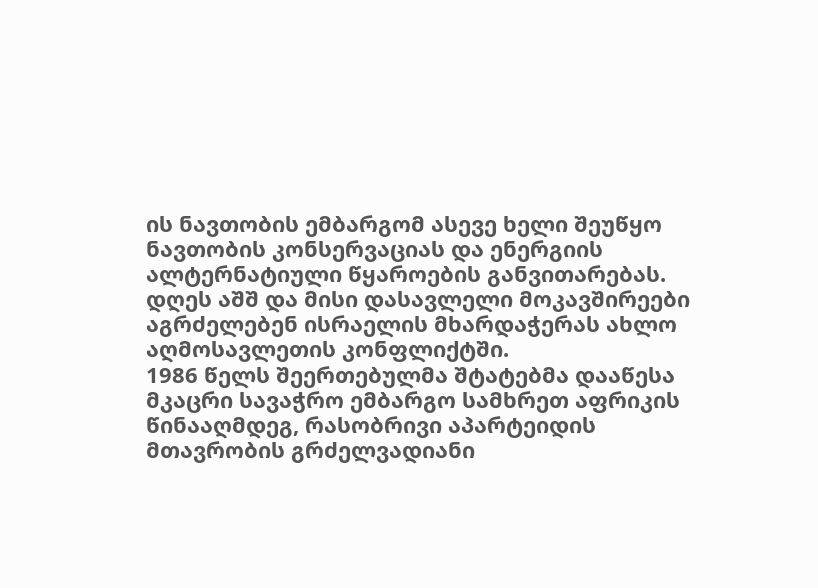ის ნავთობის ემბარგომ ასევე ხელი შეუწყო ნავთობის კონსერვაციას და ენერგიის ალტერნატიული წყაროების განვითარებას. დღეს აშშ და მისი დასავლელი მოკავშირეები აგრძელებენ ისრაელის მხარდაჭერას ახლო აღმოსავლეთის კონფლიქტში.
1986 წელს შეერთებულმა შტატებმა დააწესა მკაცრი სავაჭრო ემბარგო სამხრეთ აფრიკის წინააღმდეგ, რასობრივი აპარტეიდის მთავრობის გრძელვადიანი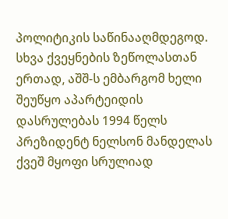პოლიტიკის საწინააღმდეგოდ.
სხვა ქვეყნების ზეწოლასთან ერთად, აშშ-ს ემბარგომ ხელი შეუწყო აპარტეიდის დასრულებას 1994 წელს პრეზიდენტ ნელსონ მანდელას ქვეშ მყოფი სრულიად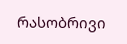რასობრივი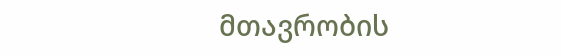მთავრობის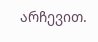არჩევით.